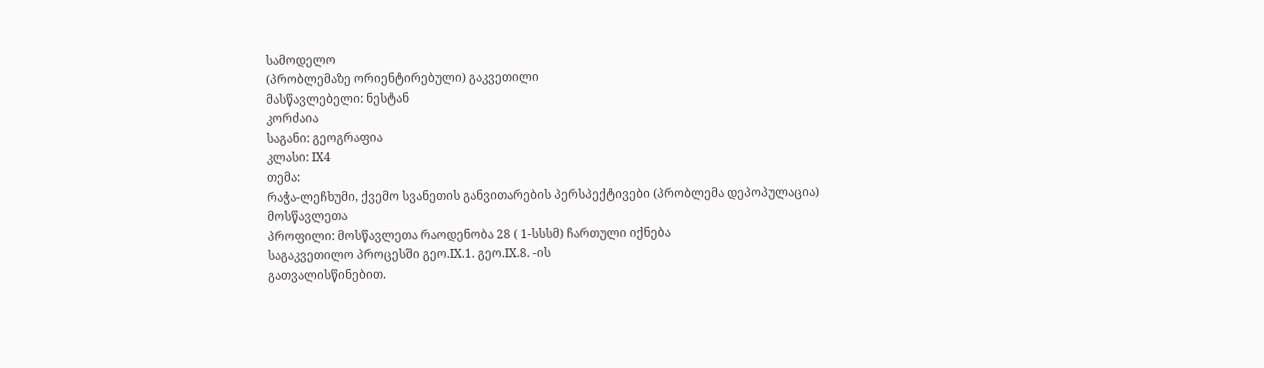სამოდელო
(პრობლემაზე ორიენტირებული) გაკვეთილი
მასწავლებელი: ნესტან
კორძაია
საგანი: გეოგრაფია
კლასი: IX4
თემა:
რაჭა-ლეჩხუმი, ქვემო სვანეთის განვითარების პერსპექტივები (პრობლემა დეპოპულაცია)
მოსწავლეთა
პროფილი: მოსწავლეთა რაოდენობა 28 ( 1-სსსმ) ჩართული იქნება
საგაკვეთილო პროცესში გეო.IX.1. გეო.IX.8. -ის
გათვალისწინებით.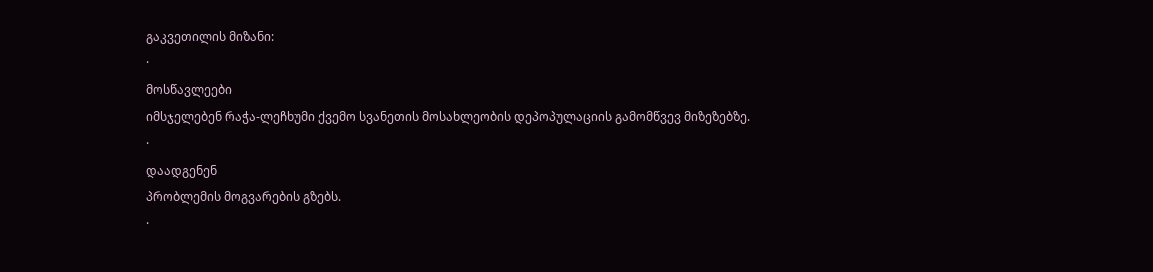გაკვეთილის მიზანი:
·
მოსწავლეები
იმსჯელებენ რაჭა-ლეჩხუმი ქვემო სვანეთის მოსახლეობის დეპოპულაციის გამომწვევ მიზეზებზე.
·
დაადგენენ
პრობლემის მოგვარების გზებს.
·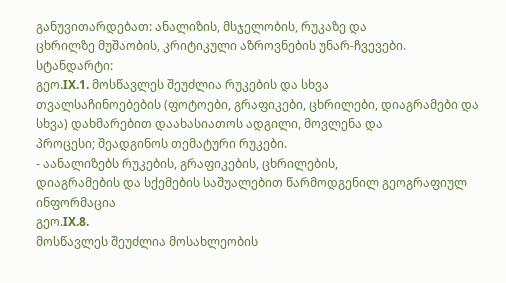განუვითარდებათ: ანალიზის, მსჯელობის, რუკაზე და
ცხრილზე მუშაობის, კრიტიკული აზროვნების უნარ-ჩვევები.
სტანდარტი:
გეო.IX.1. მოსწავლეს შეუძლია რუკების და სხვა
თვალსაჩინოებების (ფოტოები, გრაფიკები, ცხრილები, დიაგრამები და სხვა) დახმარებით დაახასიათოს ადგილი, მოვლენა და
პროცესი; შეადგინოს თემატური რუკები.
- აანალიზებს რუკების, გრაფიკების, ცხრილების,
დიაგრამების და სქემების საშუალებით წარმოდგენილ გეოგრაფიულ ინფორმაცია
გეო.IX.8.
მოსწავლეს შეუძლია მოსახლეობის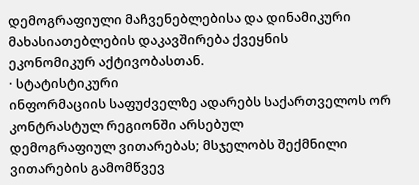დემოგრაფიული მაჩვენებლებისა და დინამიკური მახასიათებლების დაკავშირება ქვეყნის
ეკონომიკურ აქტივობასთან.
· სტატისტიკური
ინფორმაციის საფუძველზე ადარებს საქართველოს ორ კონტრასტულ რეგიონში არსებულ
დემოგრაფიულ ვითარებას; მსჯელობს შექმნილი ვითარების გამომწვევ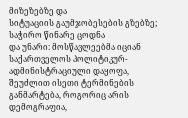მიზეზებზე და
სიტუაციის გაუმჯობესების გზებზე;
საჭირო წინარე ცოდნა
და უნარი: მოსწავლეებმა იციან საქართველოს პოლიტიკურ-ადმინისტრაციული დაყოფა,
შეუძლით ისეთი ტერმინების განმარტება, როგორიც არის დემოგრაფია,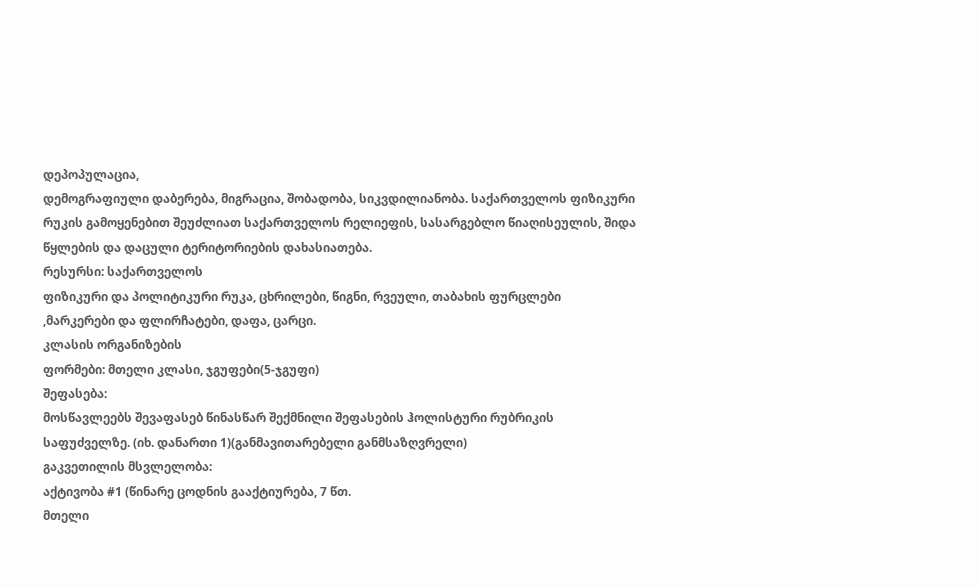დეპოპულაცია,
დემოგრაფიული დაბერება, მიგრაცია, შობადობა, სიკვდილიანობა. საქართველოს ფიზიკური
რუკის გამოყენებით შეუძლიათ საქართველოს რელიეფის, სასარგებლო წიაღისეულის, შიდა
წყლების და დაცული ტერიტორიების დახასიათება.
რესურსი: საქართველოს
ფიზიკური და პოლიტიკური რუკა, ცხრილები, წიგნი, რვეული, თაბახის ფურცლები
,მარკერები და ფლირჩატები, დაფა, ცარცი.
კლასის ორგანიზების
ფორმები: მთელი კლასი, ჯგუფები(5-ჯგუფი)
შეფასება:
მოსწავლეებს შევაფასებ წინასწარ შექმნილი შეფასების ჰოლისტური რუბრიკის
საფუძველზე. (იხ. დანართი 1)(განმავითარებელი განმსაზღვრელი)
გაკვეთილის მსვლელობა:
აქტივობა #1 (წინარე ცოდნის გააქტიურება, 7 წთ.
მთელი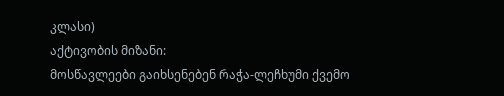კლასი)
აქტივობის მიზანი:
მოსწავლეები გაიხსენებენ რაჭა-ლეჩხუმი ქვემო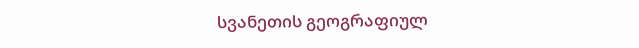სვანეთის გეოგრაფიულ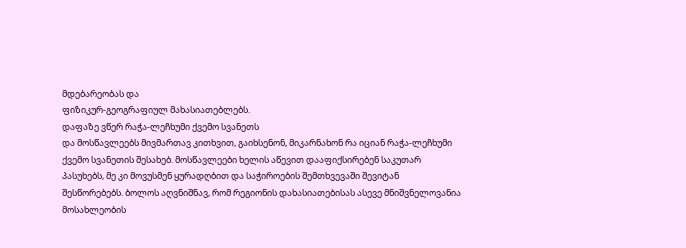მდებარეობას და
ფიზიკურ-გეოგრაფიულ მახასიათებლებს.
დაფაზე ვწერ რაჭა-ლეჩხუმი ქვემო სვანეთს
და მოსწავლეებს მივმართავ კითხვით, გაიხსენონ, მიკარნახონ რა იციან რაჭა-ლეჩხუმი
ქვემო სვანეთის შესახებ. მოსწავლეები ხელის აწევით დააფიქსირებენ საკუთარ
პასუხებს, მე კი მოვუსმენ ყურადღბით და საჭიროების შემთხვევაში შევიტან
შესწორებებს. ბოლოს აღვნიშნავ, რომ რეგიონის დახასიათებისას ასევე მნიშვნელოვანია
მოსახლეობის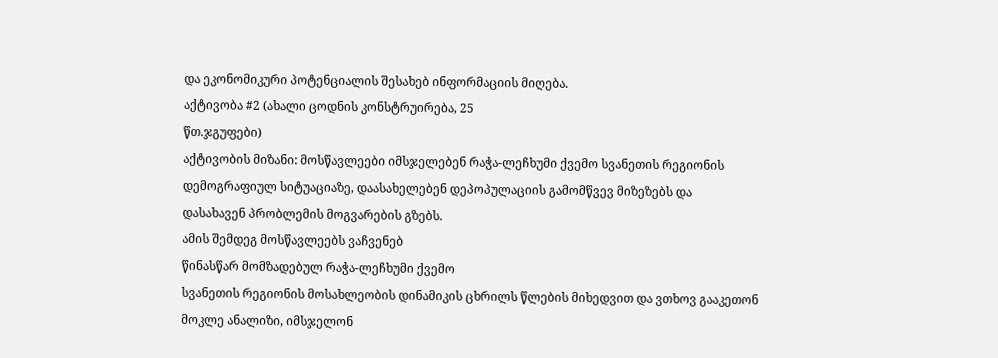და ეკონომიკური პოტენციალის შესახებ ინფორმაციის მიღება.
აქტივობა #2 (ახალი ცოდნის კონსტრუირება, 25
წთ.ჯგუფები)
აქტივობის მიზანი: მოსწავლეები იმსჯელებენ რაჭა-ლეჩხუმი ქვემო სვანეთის რეგიონის
დემოგრაფიულ სიტუაციაზე, დაასახელებენ დეპოპულაციის გამომწვევ მიზეზებს და
დასახავენ პრობლემის მოგვარების გზებს.
ამის შემდეგ მოსწავლეებს ვაჩვენებ
წინასწარ მომზადებულ რაჭა-ლეჩხუმი ქვემო
სვანეთის რეგიონის მოსახლეობის დინამიკის ცხრილს წლების მიხედვით და ვთხოვ გააკეთონ
მოკლე ანალიზი, იმსჯელონ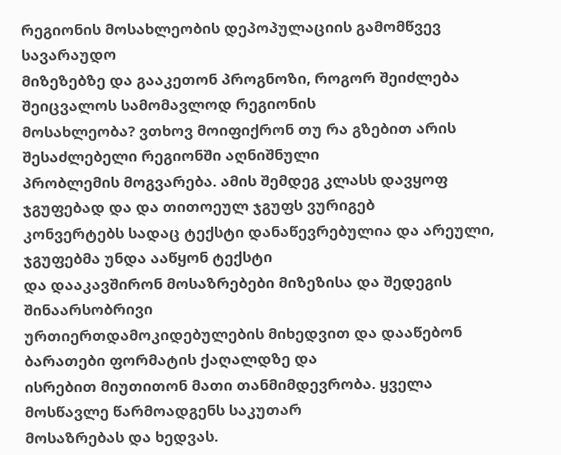რეგიონის მოსახლეობის დეპოპულაციის გამომწვევ სავარაუდო
მიზეზებზე და გააკეთონ პროგნოზი, როგორ შეიძლება შეიცვალოს სამომავლოდ რეგიონის
მოსახლეობა? ვთხოვ მოიფიქრონ თუ რა გზებით არის შესაძლებელი რეგიონში აღნიშნული
პრობლემის მოგვარება. ამის შემდეგ კლასს დავყოფ ჯგუფებად და და თითოეულ ჯგუფს ვურიგებ
კონვერტებს სადაც ტექსტი დანაწევრებულია და არეული, ჯგუფებმა უნდა ააწყონ ტექსტი
და დააკავშირონ მოსაზრებები მიზეზისა და შედეგის შინაარსობრივი
ურთიერთდამოკიდებულების მიხედვით და დააწებონ ბარათები ფორმატის ქაღალდზე და
ისრებით მიუთითონ მათი თანმიმდევრობა. ყველა მოსწავლე წარმოადგენს საკუთარ
მოსაზრებას და ხედვას.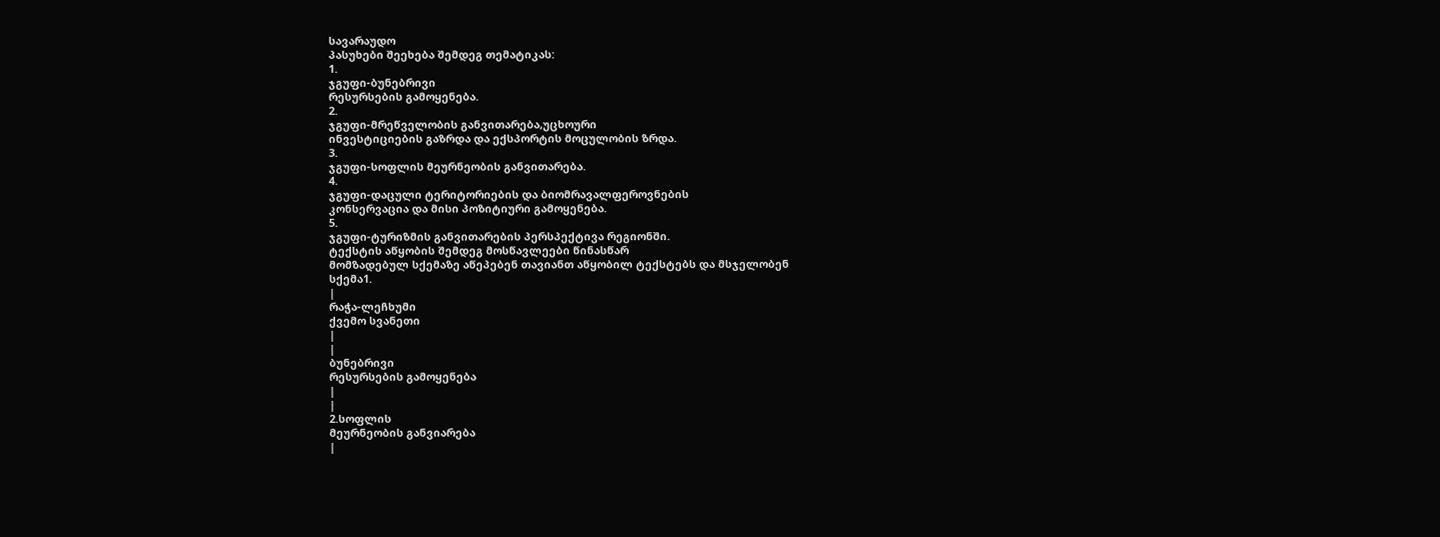სავარაუდო
პასუხები შეეხება შემდეგ თემატიკას:
1.
ჯგუფი-ბუნებრივი
რესურსების გამოყენება.
2.
ჯგუფი-მრეწველობის განვითარება,უცხოური
ინვესტიციების გაზრდა და ექსპორტის მოცულობის ზრდა.
3.
ჯგუფი-სოფლის მეურნეობის განვითარება.
4.
ჯგუფი-დაცული ტერიტორიების და ბიომრავალფეროვნების
კონსერვაცია და მისი პოზიტიური გამოყენება.
5.
ჯგუფი-ტურიზმის განვითარების პერსპექტივა რეგიონში.
ტექსტის აწყობის შემდეგ მოსწავლეები წინასწარ
მომზადებულ სქემაზე აწეპებენ თავიანთ აწყობილ ტექსტებს და მსჯელობენ
სქემა1.
|
რაჭა-ლეჩხუმი
ქვემო სვანეთი
|
|
ბუნებრივი
რესურსების გამოყენება
|
|
2.სოფლის
მეურნეობის განვიარება
|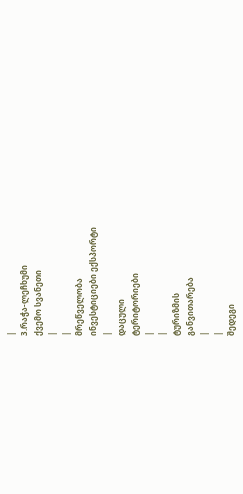|
3.რაჭა-ლეჩხუმი
ქვემო სვანეთი
|
|
მრეწველობა
ინვესტიციები ექსპორტი
|
დაცული
ტერიტორიები
|
|
ტურიზმის
განვითარება
|
|
შედეგი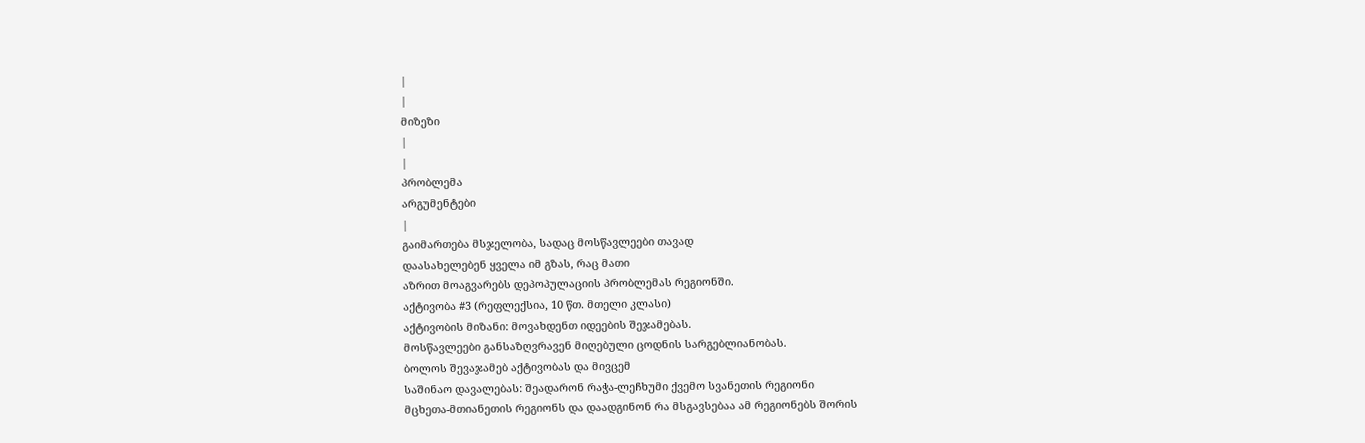|
|
მიზეზი
|
|
პრობლემა
არგუმენტები
|
გაიმართება მსჯელობა, სადაც მოსწავლეები თავად
დაასახელებენ ყველა იმ გზას, რაც მათი
აზრით მოაგვარებს დეპოპულაციის პრობლემას რეგიონში.
აქტივობა #3 (რეფლექსია, 10 წთ. მთელი კლასი)
აქტივობის მიზანი: მოვახდენთ იდეების შეჯამებას.
მოსწავლეები განსაზღვრავენ მიღებული ცოდნის სარგებლიანობას.
ბოლოს შევაჯამებ აქტივობას და მივცემ
საშინაო დავალებას: შეადარონ რაჭა-ლეჩხუმი ქვემო სვანეთის რეგიონი
მცხეთა-მთიანეთის რეგიონს და დაადგინონ რა მსგავსებაა ამ რეგიონებს შორის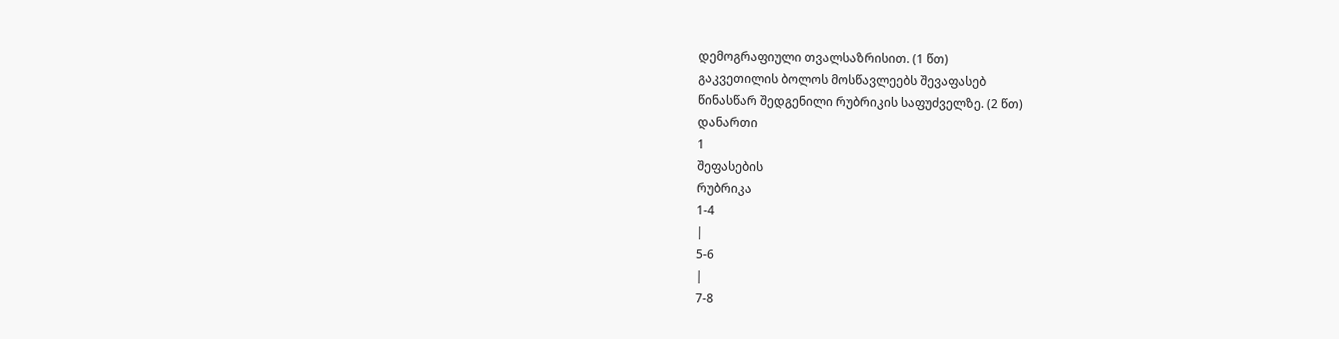დემოგრაფიული თვალსაზრისით. (1 წთ)
გაკვეთილის ბოლოს მოსწავლეებს შევაფასებ
წინასწარ შედგენილი რუბრიკის საფუძველზე. (2 წთ)
დანართი
1
შეფასების
რუბრიკა
1-4
|
5-6
|
7-8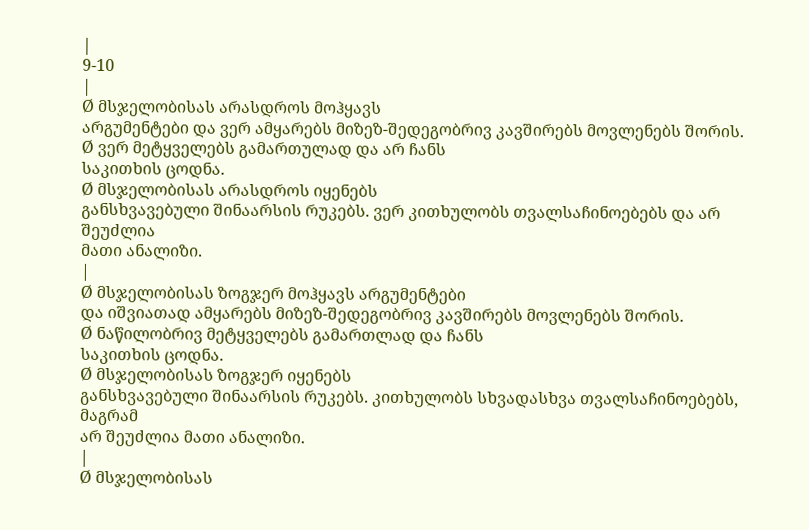|
9-10
|
Ø მსჯელობისას არასდროს მოჰყავს
არგუმენტები და ვერ ამყარებს მიზეზ-შედეგობრივ კავშირებს მოვლენებს შორის.
Ø ვერ მეტყველებს გამართულად და არ ჩანს
საკითხის ცოდნა.
Ø მსჯელობისას არასდროს იყენებს
განსხვავებული შინაარსის რუკებს. ვერ კითხულობს თვალსაჩინოებებს და არ შეუძლია
მათი ანალიზი.
|
Ø მსჯელობისას ზოგჯერ მოჰყავს არგუმენტები
და იშვიათად ამყარებს მიზეზ-შედეგობრივ კავშირებს მოვლენებს შორის.
Ø ნაწილობრივ მეტყველებს გამართლად და ჩანს
საკითხის ცოდნა.
Ø მსჯელობისას ზოგჯერ იყენებს
განსხვავებული შინაარსის რუკებს. კითხულობს სხვადასხვა თვალსაჩინოებებს, მაგრამ
არ შეუძლია მათი ანალიზი.
|
Ø მსჯელობისას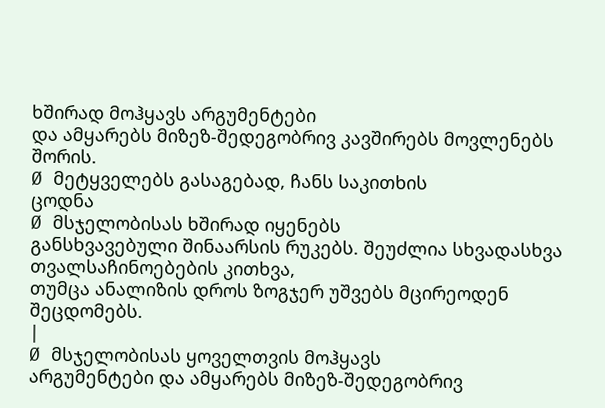ხშირად მოჰყავს არგუმენტები
და ამყარებს მიზეზ-შედეგობრივ კავშირებს მოვლენებს შორის.
Ø მეტყველებს გასაგებად, ჩანს საკითხის
ცოდნა
Ø მსჯელობისას ხშირად იყენებს
განსხვავებული შინაარსის რუკებს. შეუძლია სხვადასხვა თვალსაჩინოებების კითხვა,
თუმცა ანალიზის დროს ზოგჯერ უშვებს მცირეოდენ შეცდომებს.
|
Ø მსჯელობისას ყოველთვის მოჰყავს
არგუმენტები და ამყარებს მიზეზ-შედეგობრივ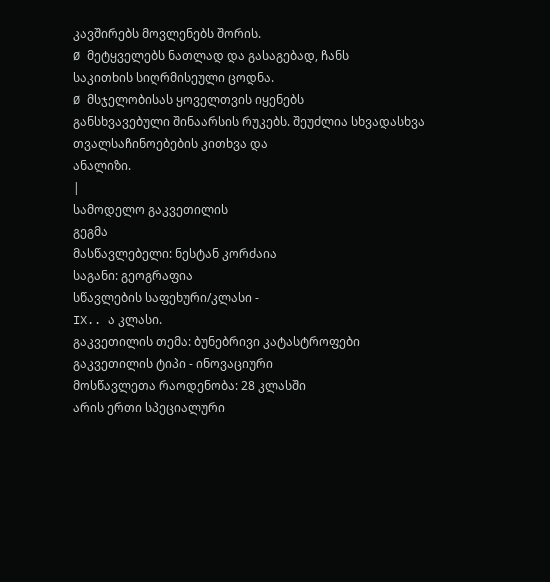კავშირებს მოვლენებს შორის.
Ø მეტყველებს ნათლად და გასაგებად, ჩანს
საკითხის სიღრმისეული ცოდნა.
Ø მსჯელობისას ყოველთვის იყენებს
განსხვავებული შინაარსის რუკებს. შეუძლია სხვადასხვა თვალსაჩინოებების კითხვა და
ანალიზი.
|
სამოდელო გაკვეთილის
გეგმა
მასწავლებელი: ნესტან კორძაია
საგანი: გეოგრაფია
სწავლების საფეხური/კლასი -
IX.. ა კლასი.
გაკვეთილის თემა: ბუნებრივი კატასტროფები
გაკვეთილის ტიპი - ინოვაციური
მოსწავლეთა რაოდენობა: 28 კლასში
არის ერთი სპეციალური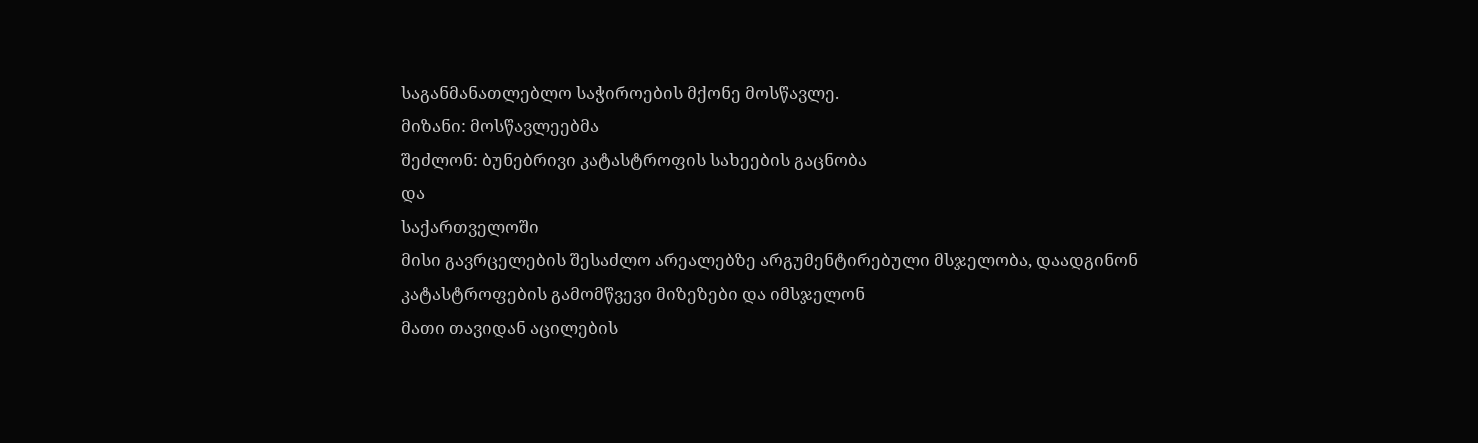საგანმანათლებლო საჭიროების მქონე მოსწავლე.
მიზანი: მოსწავლეებმა
შეძლონ: ბუნებრივი კატასტროფის სახეების გაცნობა
და
საქართველოში
მისი გავრცელების შესაძლო არეალებზე არგუმენტირებული მსჯელობა, დაადგინონ კატასტროფების გამომწვევი მიზეზები და იმსჯელონ
მათი თავიდან აცილების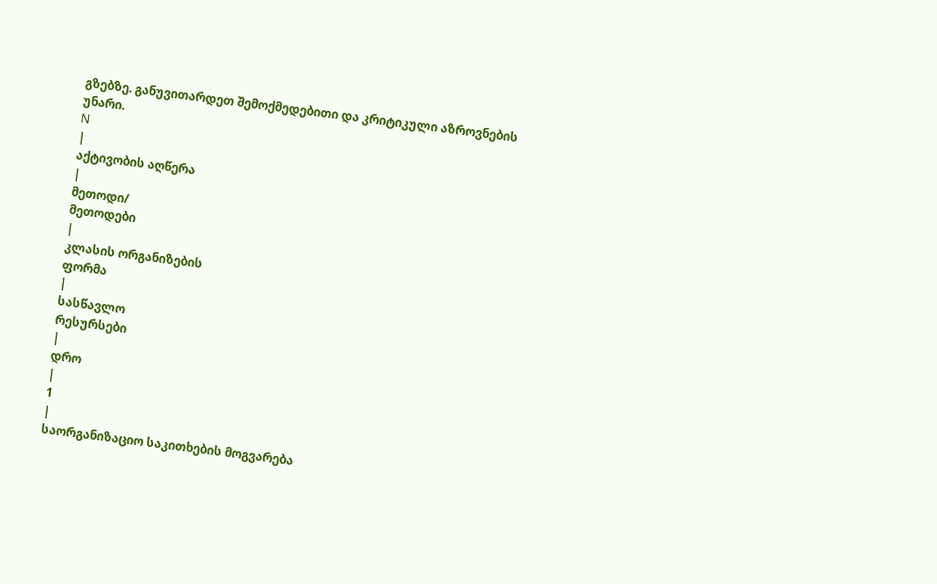გზებზე. განუვითარდეთ შემოქმედებითი და კრიტიკული აზროვნების
უნარი.
N
|
აქტივობის აღწერა
|
მეთოდი/
მეთოდები
|
კლასის ორგანიზების
ფორმა
|
სასწავლო
რესურსები
|
დრო
|
1
|
საორგანიზაციო საკითხების მოგვარება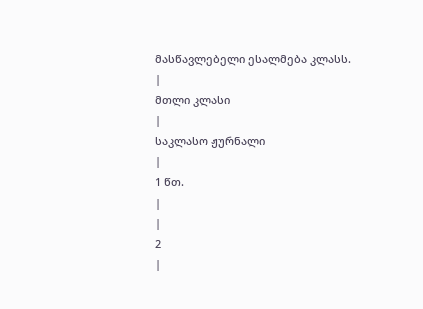მასწავლებელი ესალმება კლასს.
|
მთლი კლასი
|
საკლასო ჟურნალი
|
1 წთ.
|
|
2
|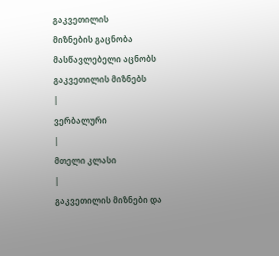გაკვეთილის
მიზნების გაცნობა
მასწავლებელი აცნობს გაკვეთილის მიზნებს
|
ვერბალური
|
მთელი კლასი
|
გაკვეთილის მიზნები და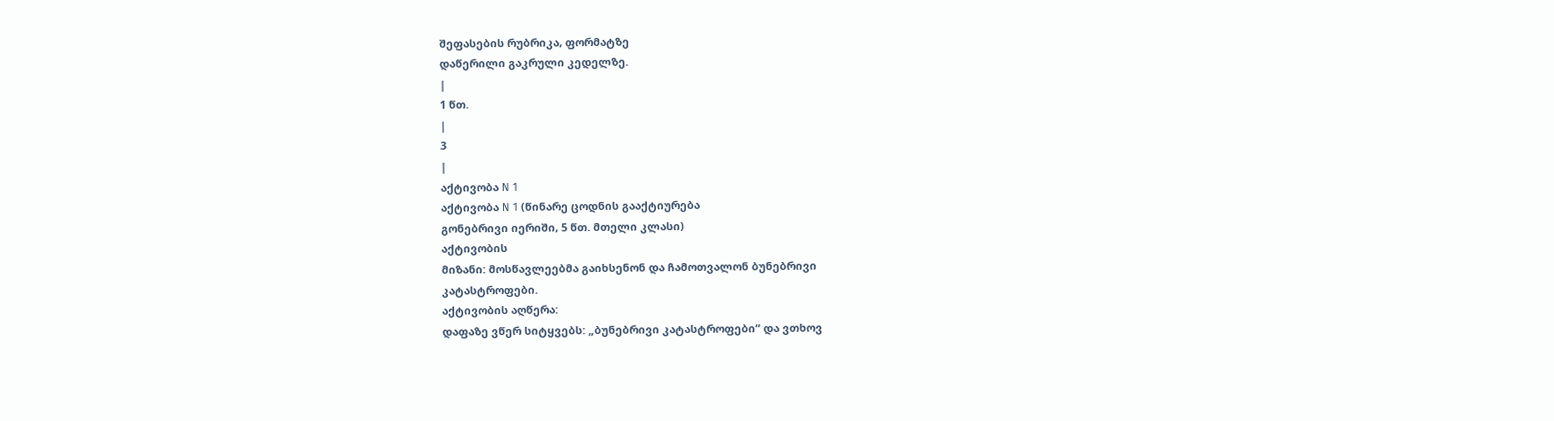შეფასების რუბრიკა, ფორმატზე
დაწერილი გაკრული კედელზე.
|
1 წთ.
|
3
|
აქტივობა N 1
აქტივობა N 1 (წინარე ცოდნის გააქტიურება
გონებრივი იერიში, 5 წთ. მთელი კლასი)
აქტივობის
მიზანი: მოსწავლეებმა გაიხსენონ და ჩამოთვალონ ბუნებრივი
კატასტროფები.
აქტივობის აღწერა:
დაფაზე ვწერ სიტყვებს: „ბუნებრივი კატასტროფები“ და ვთხოვ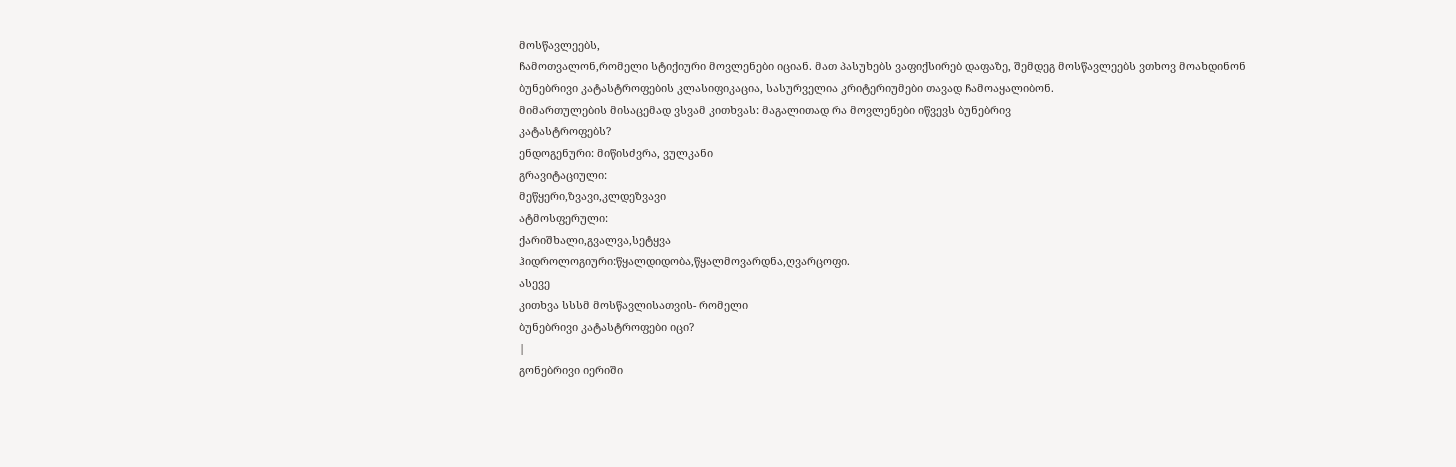მოსწავლეებს,
ჩამოთვალონ,რომელი სტიქიური მოვლენები იციან. მათ პასუხებს ვაფიქსირებ დაფაზე, შემდეგ მოსწავლეებს ვთხოვ მოახდინონ
ბუნებრივი კატასტროფების კლასიფიკაცია, სასურველია კრიტერიუმები თავად ჩამოაყალიბონ.
მიმართულების მისაცემად ვსვამ კითხვას: მაგალითად რა მოვლენები იწვევს ბუნებრივ
კატასტროფებს?
ენდოგენური: მიწისძვრა, ვულკანი
გრავიტაციული:
მეწყერი,ზვავი,კლდეზვავი
ატმოსფერული:
ქარიშხალი,გვალვა,სეტყვა
ჰიდროლოგიური:წყალდიდობა,წყალმოვარდნა,ღვარცოფი.
ასევე
კითხვა სსსმ მოსწავლისათვის- რომელი
ბუნებრივი კატასტროფები იცი?
|
გონებრივი იერიში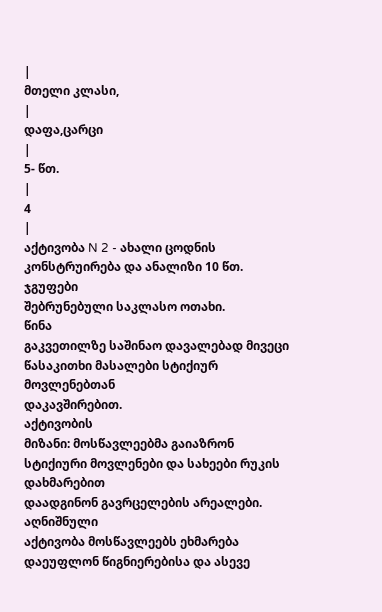|
მთელი კლასი,
|
დაფა,ცარცი
|
5- წთ.
|
4
|
აქტივობა N 2 - ახალი ცოდნის კონსტრუირება და ანალიზი 10 წთ.
ჯგუფები
შებრუნებული საკლასო ოთახი.
წინა
გაკვეთილზე საშინაო დავალებად მივეცი წასაკითხი მასალები სტიქიურ მოვლენებთან
დაკავშირებით.
აქტივობის
მიზანი: მოსწავლეებმა გაიაზრონ სტიქიური მოვლენები და სახეები რუკის დახმარებით
დაადგინონ გავრცელების არეალები.
აღნიშნული
აქტივობა მოსწავლეებს ეხმარება დაეუფლონ წიგნიერებისა და ასევე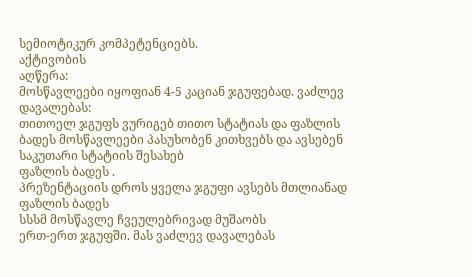სემიოტიკურ კომპეტენციებს.
აქტივობის
აღწერა:
მოსწავლეები იყოფიან 4-5 კაციან ჯგუფებად. ვაძლევ
დავალებას:
თითოელ ჯგუფს ვურიგებ თითო სტატიას და ფაზლის
ბადეს მოსწავლეები პასუხობენ კითხვებს და ავსებენ საკუთარი სტატიის შესახებ
ფაზლის ბადეს .
პრეზენტაციის დროს ყველა ჯგუფი ავსებს მთლიანად
ფაზლის ბადეს
სსსმ მოსწავლე ჩვეულებრივად მუშაობს
ერთ-ერთ ჯგუფში. მას ვაძლევ დავალებას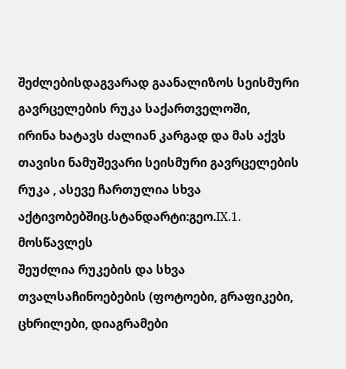შეძლებისდაგვარად გაანალიზოს სეისმური გავრცელების რუკა საქართველოში,
ირინა ხატავს ძალიან კარგად და მას აქვს თავისი ნამუშევარი სეისმური გავრცელების
რუკა , ასევე ჩართულია სხვა აქტივობებშიც.სტანდარტი:გეო.IX.1. მოსწავლეს
შეუძლია რუკების და სხვა
თვალსაჩინოებების (ფოტოები, გრაფიკები, ცხრილები, დიაგრამები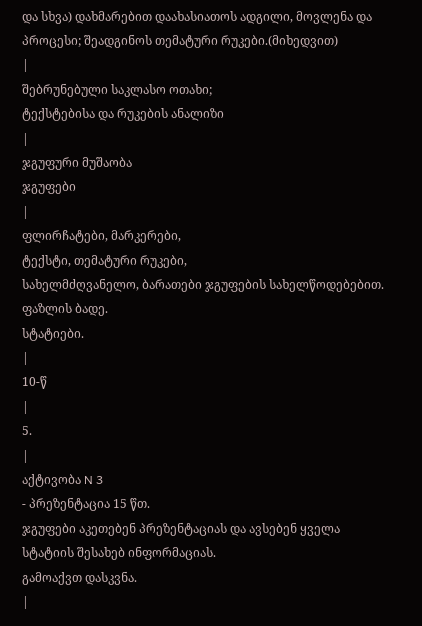და სხვა) დახმარებით დაახასიათოს ადგილი, მოვლენა და პროცესი; შეადგინოს თემატური რუკები.(მიხედვით)
|
შებრუნებული საკლასო ოთახი;
ტექსტებისა და რუკების ანალიზი
|
ჯგუფური მუშაობა
ჯგუფები
|
ფლირჩატები, მარკერები,
ტექსტი, თემატური რუკები,
სახელმძღვანელო, ბარათები ჯგუფების სახელწოდებებით.
ფაზლის ბადე.
სტატიები.
|
10-წ
|
5.
|
აქტივობა N 3
- პრეზენტაცია 15 წთ.
ჯგუფები აკეთებენ პრეზენტაციას და ავსებენ ყველა
სტატიის შესახებ ინფორმაციას.
გამოაქვთ დასკვნა.
|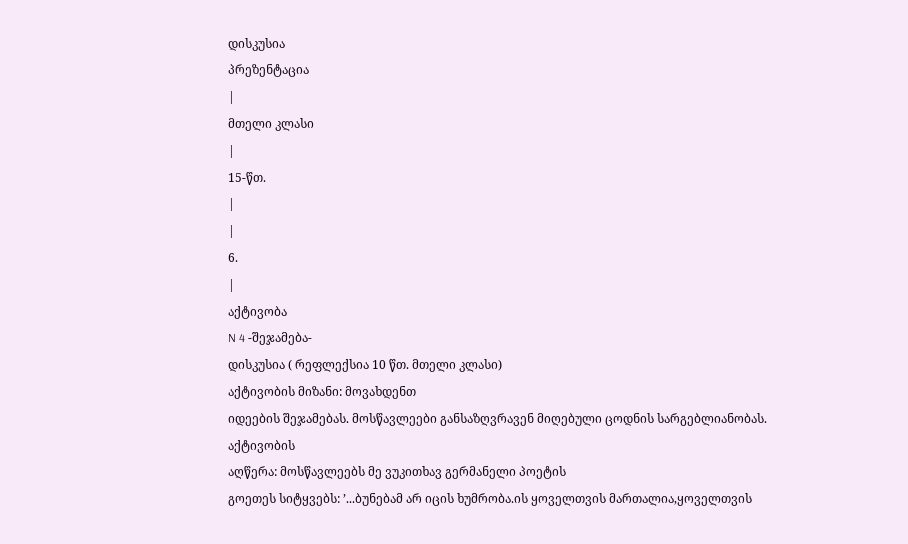დისკუსია
პრეზენტაცია
|
მთელი კლასი
|
15-წთ.
|
|
6.
|
აქტივობა
N 4 -შეჯამება-
დისკუსია ( რეფლექსია 10 წთ. მთელი კლასი)
აქტივობის მიზანი: მოვახდენთ
იდეების შეჯამებას. მოსწავლეები განსაზღვრავენ მიღებული ცოდნის სარგებლიანობას.
აქტივობის
აღწერა: მოსწავლეებს მე ვუკითხავ გერმანელი პოეტის
გოეთეს სიტყვებს: ’...ბუნებამ არ იცის ხუმრობა.ის ყოველთვის მართალია,ყოველთვის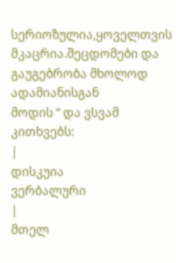სერიოზულია,ყოველთვის მკაცრია.შეცდომები და გაუგებრობა მხოლოდ ადამიანისგან
მოდის “ და ვსვამ კითხვებს:
|
დისკუია
ვერბალური
|
მთელ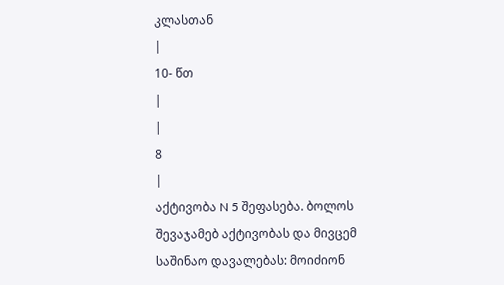კლასთან
|
10- წთ
|
|
8
|
აქტივობა N 5 შეფასება. ბოლოს შევაჯამებ აქტივობას და მივცემ
საშინაო დავალებას: მოიძიონ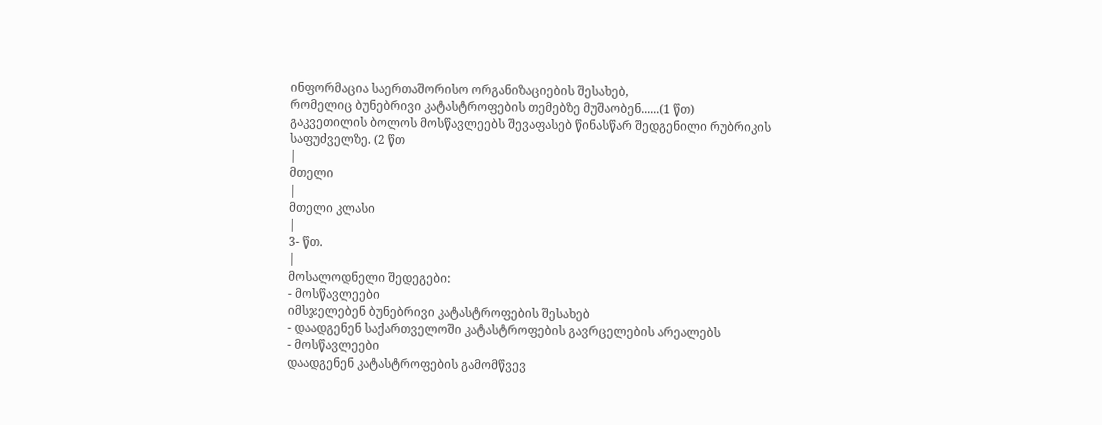ინფორმაცია საერთაშორისო ორგანიზაციების შესახებ,
რომელიც ბუნებრივი კატასტროფების თემებზე მუშაობენ......(1 წთ)
გაკვეთილის ბოლოს მოსწავლეებს შევაფასებ წინასწარ შედგენილი რუბრიკის
საფუძველზე. (2 წთ
|
მთელი
|
მთელი კლასი
|
3- წთ.
|
მოსალოდნელი შედეგები:
- მოსწავლეები
იმსჯელებენ ბუნებრივი კატასტროფების შესახებ
- დაადგენენ საქართველოში კატასტროფების გავრცელების არეალებს
- მოსწავლეები
დაადგენენ კატასტროფების გამომწვევ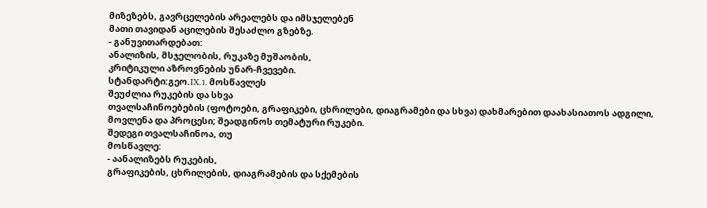მიზეზებს, გავრცელების არეალებს და იმსჯელებენ
მათი თავიდან აცილების შესაძლო გზებზე.
- განუვითარდებათ:
ანალიზის, მსჯელობის, რუკაზე მუშაობის,
კრიტიკული აზროვნების უნარ-ჩვევები.
სტანდარტი:გეო.IX.1. მოსწავლეს
შეუძლია რუკების და სხვა
თვალსაჩინოებების (ფოტოები, გრაფიკები, ცხრილები, დიაგრამები და სხვა) დახმარებით დაახასიათოს ადგილი, მოვლენა და პროცესი; შეადგინოს თემატური რუკები.
შედეგი თვალსაჩინოა, თუ
მოსწავლე:
- აანალიზებს რუკების,
გრაფიკების, ცხრილების, დიაგრამების და სქემების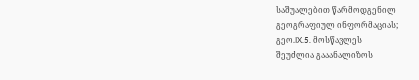საშუალებით წარმოდგენილ
გეოგრაფიულ ინფორმაციას;
გეო.IX.5. მოსწავლეს
შეუძლია გააანალიზოს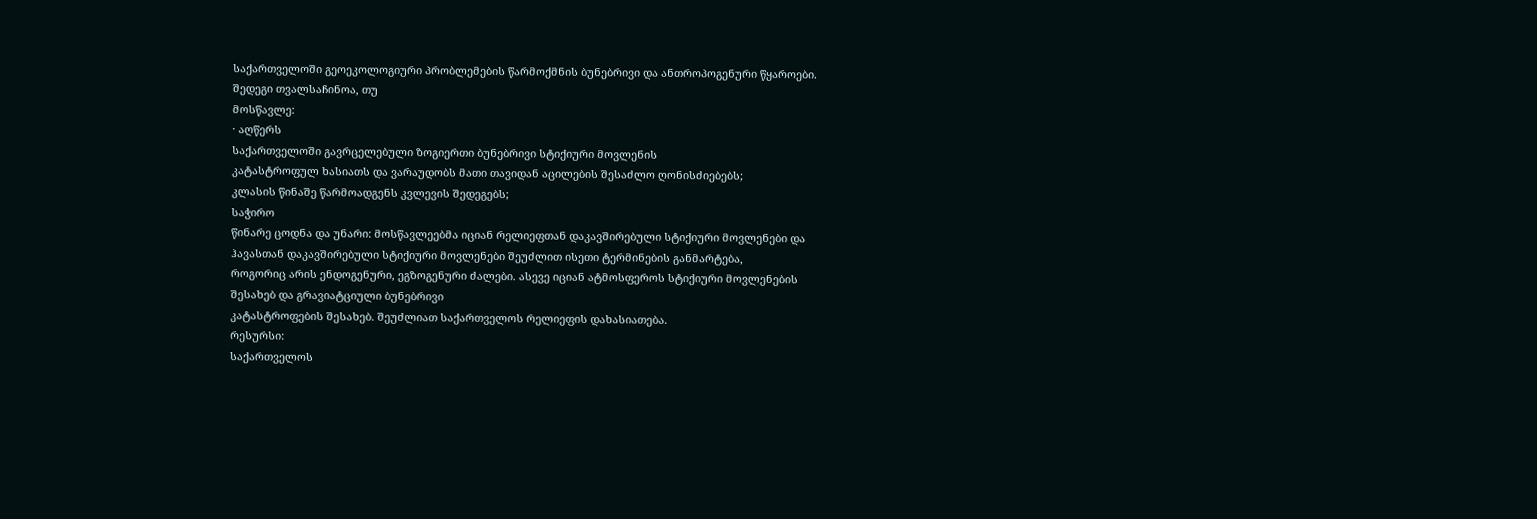საქართველოში გეოეკოლოგიური პრობლემების წარმოქმნის ბუნებრივი და ანთროპოგენური წყაროები.
შედეგი თვალსაჩინოა, თუ
მოსწავლე:
· აღწერს
საქართველოში გავრცელებული ზოგიერთი ბუნებრივი სტიქიური მოვლენის
კატასტროფულ ხასიათს და ვარაუდობს მათი თავიდან აცილების შესაძლო ღონისძიებებს;
კლასის წინაშე წარმოადგენს კვლევის შედეგებს;
საჭირო
წინარე ცოდნა და უნარი: მოსწავლეებმა იციან რელიეფთან დაკავშირებული სტიქიური მოვლენები და
ჰავასთან დაკავშირებული სტიქიური მოვლენები შეუძლით ისეთი ტერმინების განმარტება,
როგორიც არის ენდოგენური, ეგზოგენური ძალები. ასევე იციან ატმოსფეროს სტიქიური მოვლენების
შესახებ და გრავიატციული ბუნებრივი
კატასტროფების შესახებ. შეუძლიათ საქართველოს რელიეფის დახასიათება.
რესურსი:
საქართველოს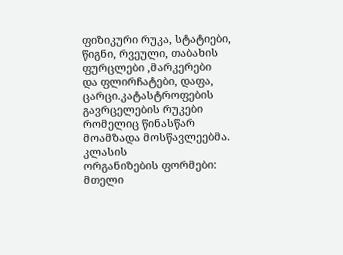ფიზიკური რუკა, სტატიები, წიგნი, რვეული, თაბახის ფურცლები ,მარკერები
და ფლირჩატები, დაფა, ცარცი.კატასტროფების გავრცელების რუკები რომელიც წინასწარ
მოამზადა მოსწავლეებმა.
კლასის
ორგანიზების ფორმები: მთელი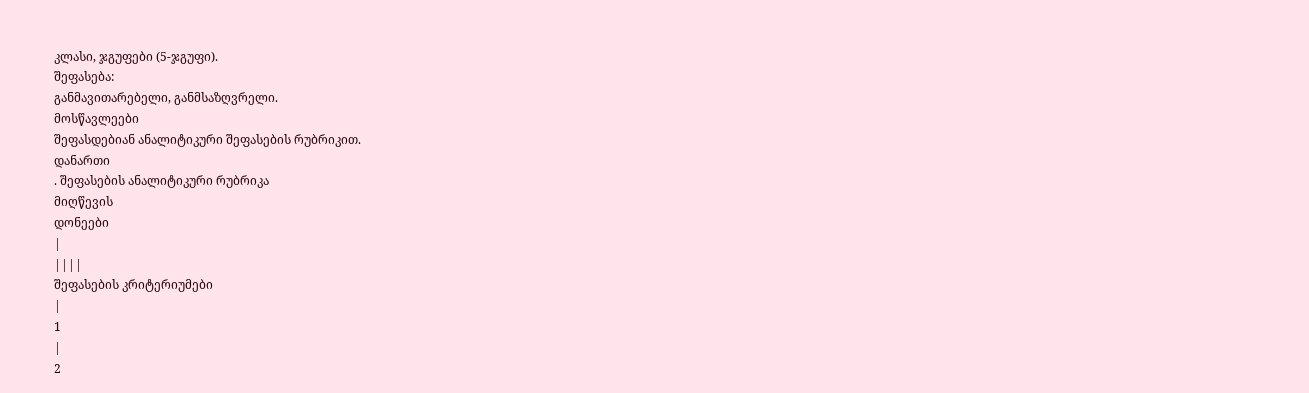კლასი, ჯგუფები (5-ჯგუფი).
შეფასება:
განმავითარებელი, განმსაზღვრელი.
მოსწავლეები
შეფასდებიან ანალიტიკური შეფასების რუბრიკით.
დანართი
. შეფასების ანალიტიკური რუბრიკა
მიღწევის
დონეები
|
||||
შეფასების კრიტერიუმები
|
1
|
2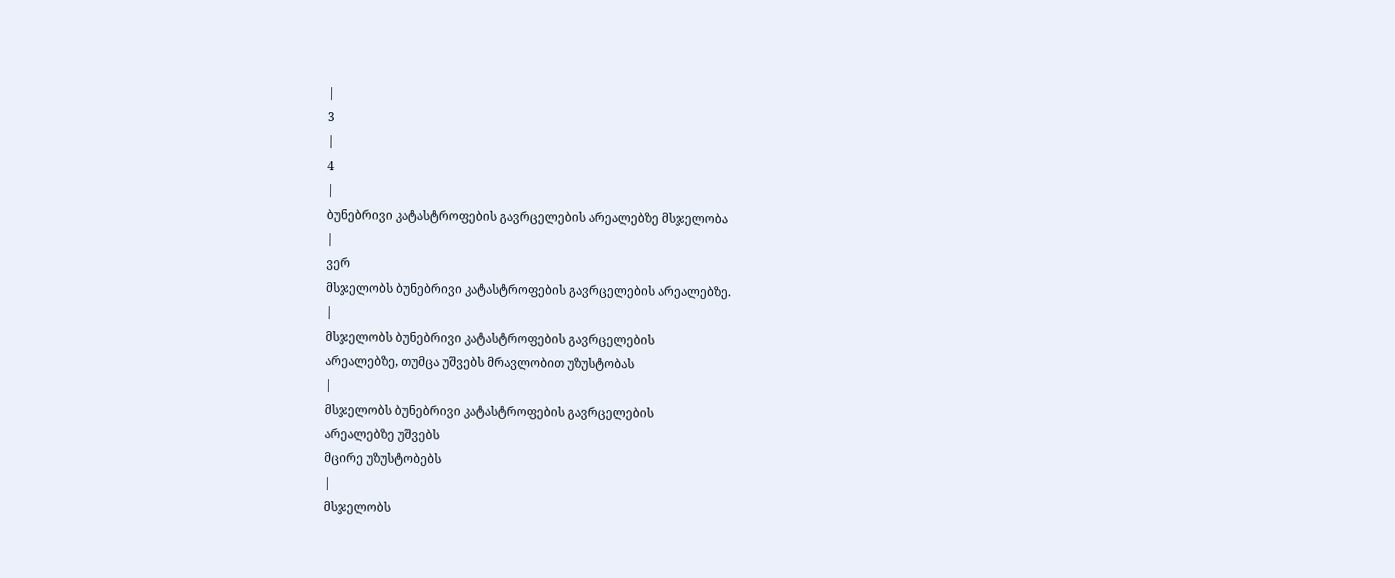|
3
|
4
|
ბუნებრივი კატასტროფების გავრცელების არეალებზე მსჯელობა
|
ვერ
მსჯელობს ბუნებრივი კატასტროფების გავრცელების არეალებზე.
|
მსჯელობს ბუნებრივი კატასტროფების გავრცელების
არეალებზე, თუმცა უშვებს მრავლობით უზუსტობას
|
მსჯელობს ბუნებრივი კატასტროფების გავრცელების
არეალებზე უშვებს
მცირე უზუსტობებს
|
მსჯელობს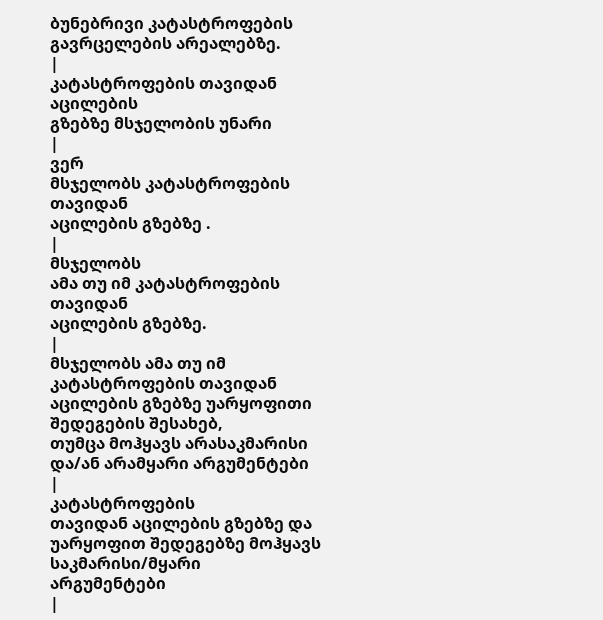ბუნებრივი კატასტროფების გავრცელების არეალებზე.
|
კატასტროფების თავიდან აცილების
გზებზე მსჯელობის უნარი
|
ვერ
მსჯელობს კატასტროფების თავიდან
აცილების გზებზე .
|
მსჯელობს
ამა თუ იმ კატასტროფების თავიდან
აცილების გზებზე.
|
მსჯელობს ამა თუ იმ
კატასტროფების თავიდან აცილების გზებზე უარყოფითი შედეგების შესახებ,
თუმცა მოჰყავს არასაკმარისი და/ან არამყარი არგუმენტები
|
კატასტროფების
თავიდან აცილების გზებზე და უარყოფით შედეგებზე მოჰყავს საკმარისი/მყარი
არგუმენტები
|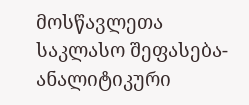მოსწავლეთა საკლასო შეფასება- ანალიტიკური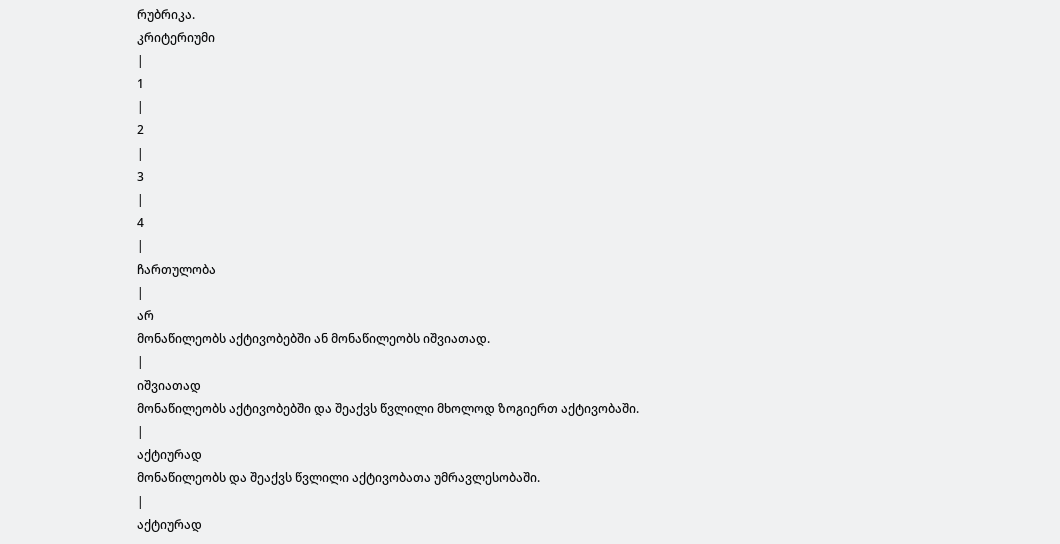რუბრიკა.
კრიტერიუმი
|
1
|
2
|
3
|
4
|
ჩართულობა
|
არ
მონაწილეობს აქტივობებში ან მონაწილეობს იშვიათად.
|
იშვიათად
მონაწილეობს აქტივობებში და შეაქვს წვლილი მხოლოდ ზოგიერთ აქტივობაში.
|
აქტიურად
მონაწილეობს და შეაქვს წვლილი აქტივობათა უმრავლესობაში.
|
აქტიურად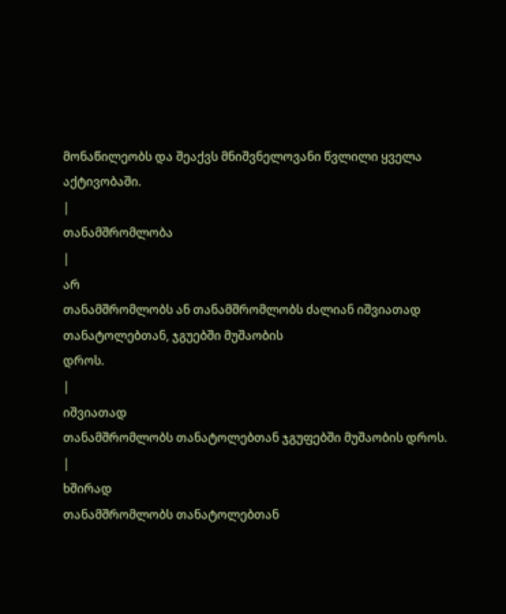მონაწილეობს და შეაქვს მნიშვნელოვანი წვლილი ყველა აქტივობაში.
|
თანამშრომლობა
|
არ
თანამშრომლობს ან თანამშრომლობს ძალიან იშვიათად თანატოლებთან, ჯგუებში მუშაობის
დროს.
|
იშვიათად
თანამშრომლობს თანატოლებთან ჯგუფებში მუშაობის დროს.
|
ხშირად
თანამშრომლობს თანატოლებთან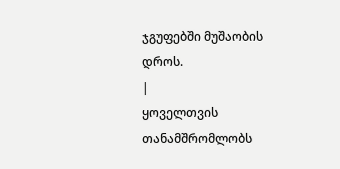ჯგუფებში მუშაობის დროს.
|
ყოველთვის
თანამშრომლობს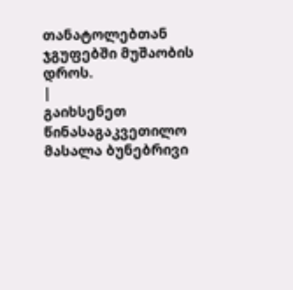თანატოლებთან ჯგუფებში მუშაობის დროს.
|
გაიხსენეთ წინასაგაკვეთილო
მასალა ბუნებრივი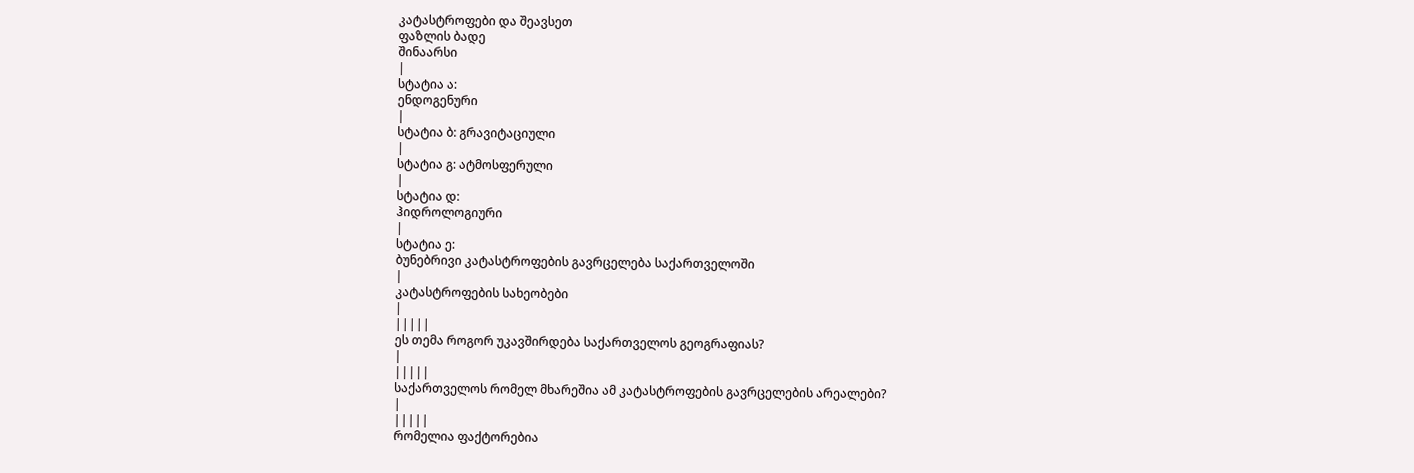კატასტროფები და შეავსეთ
ფაზლის ბადე
შინაარსი
|
სტატია ა:
ენდოგენური
|
სტატია ბ: გრავიტაციული
|
სტატია გ: ატმოსფერული
|
სტატია დ:
ჰიდროლოგიური
|
სტატია ე:
ბუნებრივი კატასტროფების გავრცელება საქართველოში
|
კატასტროფების სახეობები
|
|||||
ეს თემა როგორ უკავშირდება საქართველოს გეოგრაფიას?
|
|||||
საქართველოს რომელ მხარეშია ამ კატასტროფების გავრცელების არეალები?
|
|||||
რომელია ფაქტორებია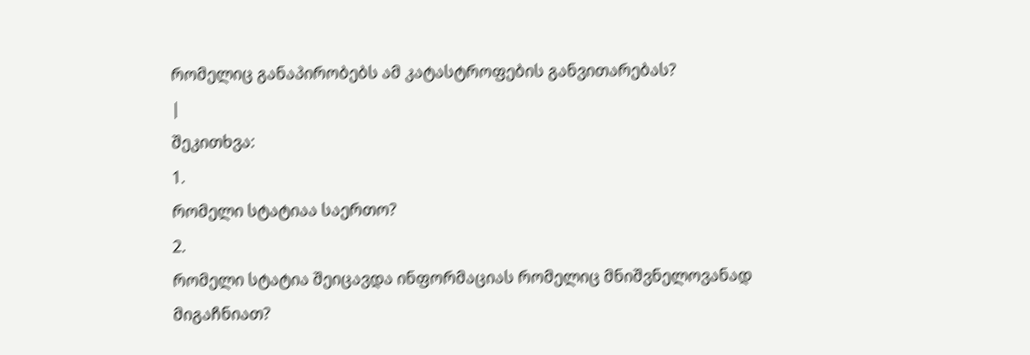რომელიც განაპირობებს ამ კატასტროფების განვითარებას?
|
შეკითხვა:
1.
რომელი სტატიაა საერთო?
2.
რომელი სტატია შეიცავდა ინფორმაციას რომელიც მნიშვნელოვანად
მიგაჩნიათ?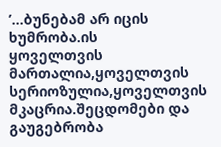’...ბუნებამ არ იცის
ხუმრობა.ის
ყოველთვის
მართალია,ყოველთვის
სერიოზულია,ყოველთვის
მკაცრია.შეცდომები და
გაუგებრობა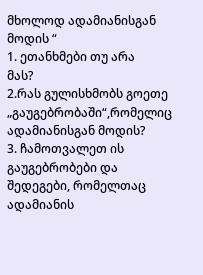მხოლოდ ადამიანისგან
მოდის “
1. ეთანხმები თუ არა
მას?
2.რას გულისხმობს გოეთე „გაუგებრობაში“,რომელიც ადამიანისგან მოდის?
3. ჩამოთვალეთ ის
გაუგებრობები და შედეგები, რომელთაც ადამიანის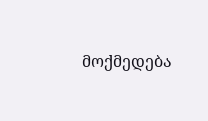მოქმედება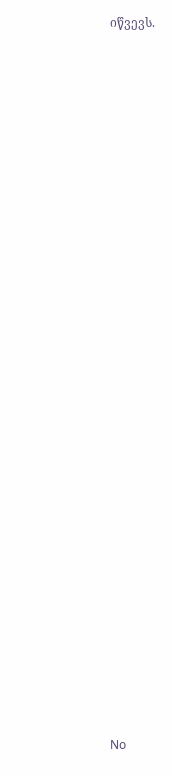იწვევს.



























No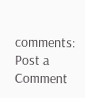comments:
Post a Comment